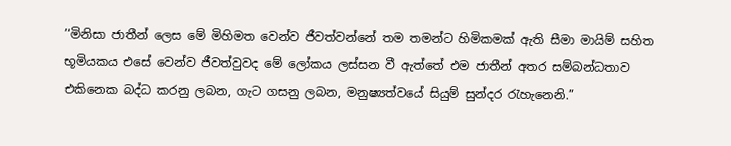’‘මිනිසා ජාතීන් ලෙස මේ මිහිමත වෙන්ව ජීවත්වන්නේ තම තමන්ට හිමිකමක් ඇති සීමා මායිම් සහිත භූමියකය එසේ වෙන්ව ජීවත්වුවද මේ ලෝකය ලස්සන වී ඇත්තේ එම ජාතීන් අතර සම්බන්ධතාව එකිනෙක බද්ධ කරනු ලබන, ගැට ගසනු ලබන, මනුෂ්‍යත්වයේ සියුම් සුන්දර රැහැනෙනි.”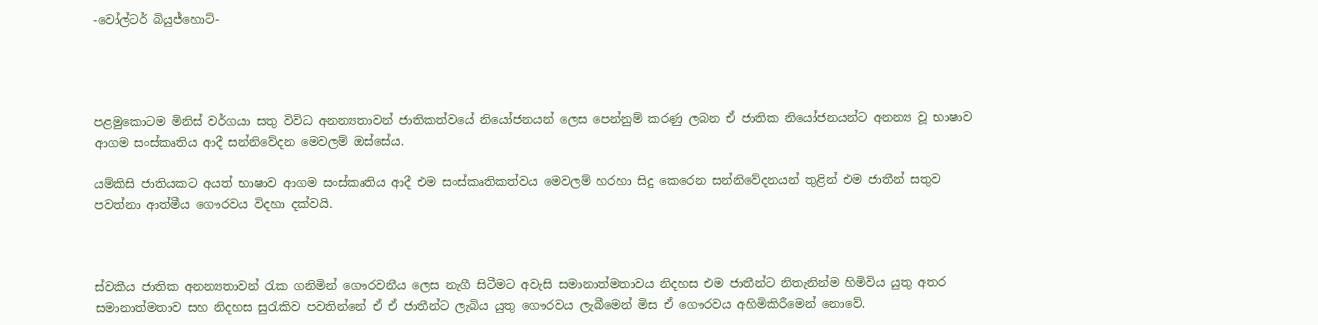-වෝල්ටර් බියුජ්හොට්-




පළමුකොටම මිනිස් වර්ගයා සතු විවිධ අනන්‍යතාවන් ජාතිකත්වයේ නියෝජනයන් ලෙස පෙන්නුම් කරණු ලබන ඒ ජාතික නියෝජනයන්ට අනන්‍ය වූ භාෂාව ආගම සංස්කෘතිය ආදී සන්නිවේදන මෙවලම් ඔස්සේය.

යම්කිසි ජාතියකට අයත් භාෂාව ආගම සංස්කෘතිය ආදී එම සංස්කෘතිකත්වය මෙවලම් හරහා සිදු කෙරෙන සන්නිවේදනයන් තුළින් එම ජාතීන් සතුව පවත්නා ආත්මීය ගෞරවය විදහා දක්වයි.



ස්වකීය ජාතික අනන්‍යතාවන් රැක ගනිමින් ගෞරවනීය ලෙස නැගී සිටීමට අවැසි සමානාත්මතාවය නිදහස එම ජාතීන්ට නිතැනින්ම හිමිවිය යුතු අතර සමානාත්මතාව සහ නිදහස සුරැකිව පවතින්නේ ඒ ඒ ජාතීන්ට ලැබිය යුතු ගෞරවය ලැබීමෙන් මිස ඒ ගෞරවය අහිමිකිරීමෙන් නොවේ.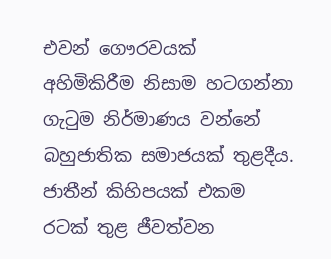එවන් ගෞරවයක් අහිමිකිරීම නිසාම හටගන්නා ගැටුම නිර්මාණය වන්නේ බහුජාතික සමාජයක් තුළදීය. ජාතීන් කිහිපයක් එකම රටක් තුළ ජීවත්වන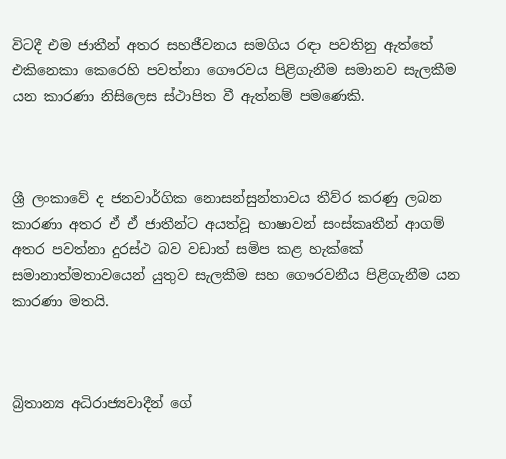විටදී එම ජාතීන් අතර සහජීවනය සමගිය රඳා පවතිනු ඇත්තේ එකිනෙකා කෙරෙහි පවත්නා ගෞරවය පිළිගැනීම සමානව සැලකීම යන කාරණා නිසිලෙස ස්ථාපිත වී ඇත්නම් පමණෙකි.



ශ්‍රී ලංකාවේ ද ජනවාර්ගික නොසන්සුන්තාවය තීව්ර කරණු ලබන කාරණා අතර ඒ ඒ ජාතීන්ට අයත්වූ භාෂාවන් සංස්කෘතීන් ආගම් අතර පවත්නා දුරස්ථ බව වඩාත් සමිප කළ හැක්කේ සමානාත්මතාවයෙන් යුතුව සැලකීම සහ ගෞරවනීය පිළිගැනීම යන කාරණා මතයි.



බ්‍රිතාන්‍ය අධිරාජ්‍යවාදීන් ගේ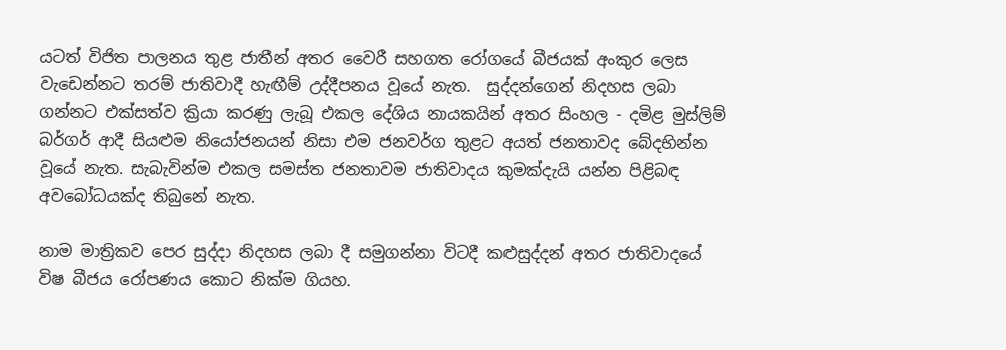යටත් විජිත පාලනය තුළ ජාතීන් අතර වෛරී සහගත රෝගයේ බීජයක් අංකුර ලෙස වැඩෙන්නට තරම් ජාතිවාදී හැඟීම් උද්දීපනය වූයේ නැත.  සුද්දන්ගෙන් නිදහස ලබා ගන්නට එක්සත්ව ක්‍රියා කරණු ලැබූ එකල දේශිය නායකයින් අතර සිංහල - දමිළ මුස්ලිම් බර්ගර් ආදී සියළුම නියෝජනයන් නිසා එම ජනවර්ග තුළට අයත් ජනතාවද බේදභින්න වූයේ නැත. සැබැවින්ම එකල සමස්ත ජනතාවම ජාතිවාදය කුමක්දැයි යන්න පිළිබඳ අවබෝධයක්ද තිබුනේ නැත.

නාම මාත්‍රිකව පෙර සුද්දා නිදහස ලබා දී සමුගන්නා විටදී කළුසුද්දන් අතර ජාතිවාදයේ විෂ බීජය රෝපණය කොට නික්ම ගියහ.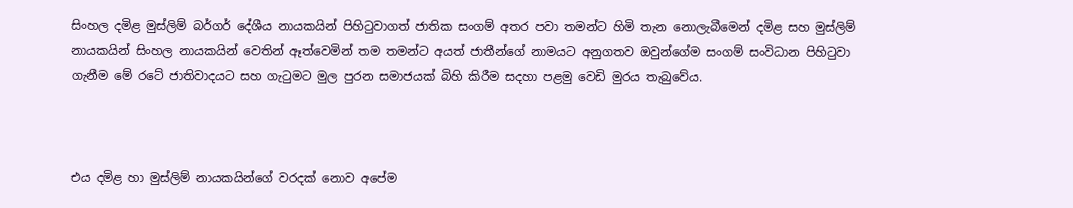සිංහල දමිළ මුස්ලිම් බර්ගර් දේශීය නායකයින් පිහිටුවාගත් ජාතික සංගම් අතර පවා තමන්ට හිමි තැන නොලැබීමෙන් දමිළ සහ මුස්ලිම් නායකයින් සිංහල නායකයින් වෙතින් ඈත්වෙමින් තම තමන්ට අයත් ජාතීන්ගේ නාමයට අනුගතව ඔවුන්ගේම සංගම් සංවිධාන පිහිටුවා ගැනීම මේ රටේ ජාතිවාදයට සහ ගැටුමට මුල පුරන සමාජයක් බිහි කිරීම සදහා පළමු වෙඩි මුරය තැබුවේය.



එය දමිළ හා මුස්ලිම් නායකයින්ගේ වරදක් නොව අපේම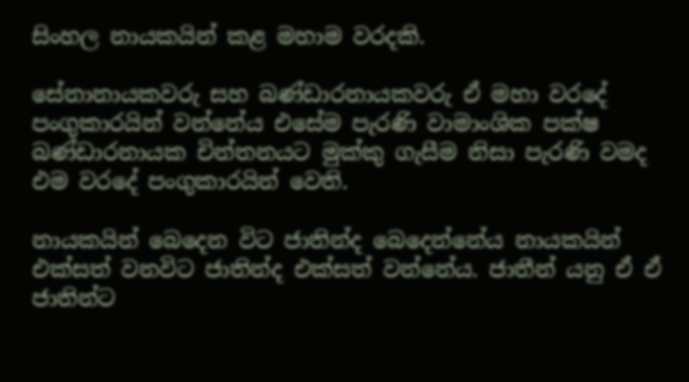සිංහල නායකයින් කළ මහාම වරදකි.

සේනානායකවරු සහ බණ්ඩාරනායකවරු ඒ මහා වරදේ පංගුකාරයින් වන්නේය එසේම පැරණි වාමාංශික පක්ෂ බණ්ඩාරනායක චින්තනයට මුක්කු ගැසීම නිසා පැරණි වමද එම වරදේ පංගුකාරයින් වෙති.

නායකයින් බෙදෙන විට ජාතින්ද බෙදෙන්නේය නායකයින් එක්සත් වනවිට ජාතින්ද එක්සත් වන්නේය. ජාතීන් යනු ඒ ඒ ජාතින්ට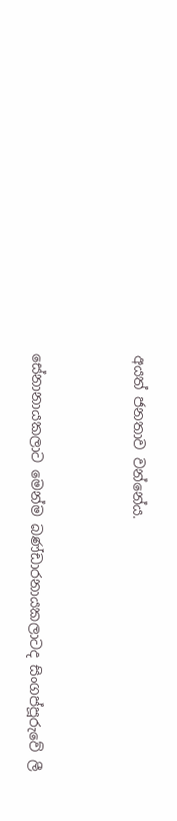අයත් ජනතාව වන්නේය.



සේනානායකලාට මෙන්ම බණ්ඩාරනායකලාටද සිංගප්පූරුවේ ලී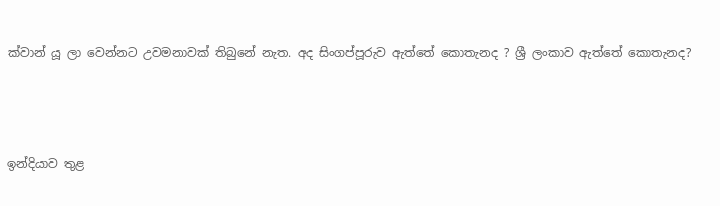ක්වාන් යූ ලා වෙන්නට උවමනාවක් තිබුනේ නැත. අද සිංගප්පූරුව ඇත්තේ කොතැනද ? ශ්‍රී ලංකාව ඇත්තේ කොතැනද?



ඉන්දියාව තුළ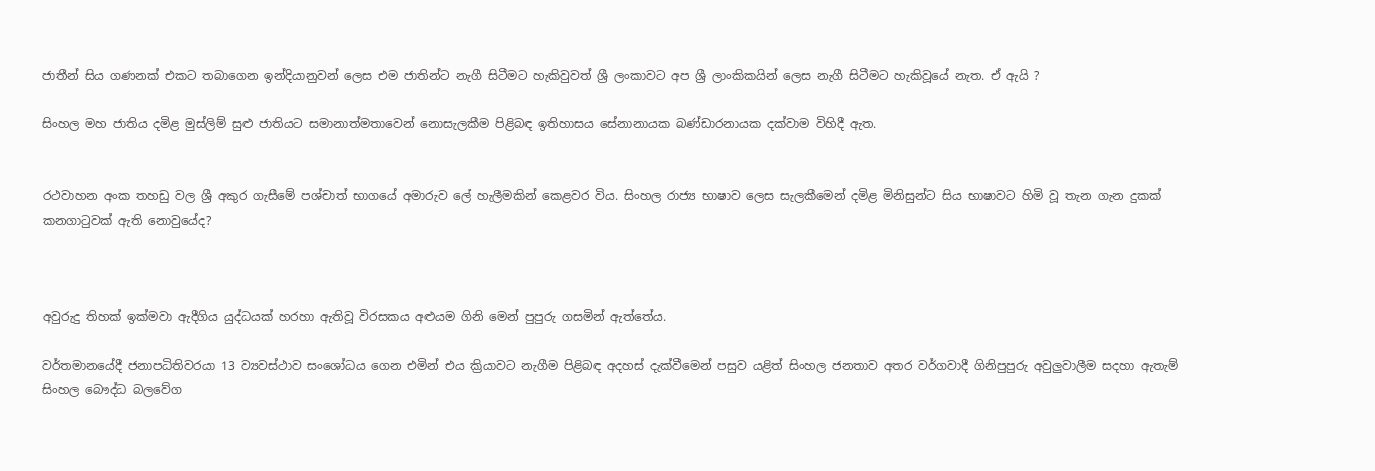ජාතීන් සිය ගණනක් එකට තබාගෙන ඉන්දියානුවන් ලෙස එම ජාතින්ට නැගී සිටීමට හැකිවුවත් ශ්‍රී ලංකාවට අප ශ්‍රී ලාංකිකයින් ලෙස නැගී සිටීමට හැකිවූයේ නැත. ඒ ඇයි ?

සිංහල මහ ජාතිය දමිළ මුස්ලිම් සුළු ජාතියට සමානාත්මතාවෙන් නොසැලකීම පිළිබඳ ඉතිහාසය සේනානායක බණ්ඩාරනායක දක්වාම විහිදී ඇත.


රථවාහන අංක තහඩු වල ශ්‍රී අකුර ගැසීමේ පශ්චාත් භාගයේ අමාරුව ලේ හැලීමකින් කෙළවර විය. සිංහල රාජ්‍ය භාෂාව ලෙස සැලකීමෙන් දමිළ මිනිසුන්ට සිය භාෂාවට හිමි වූ තැන ගැන දුකක් කනගාටුවක් ඇති නොවුයේද?



අවුරුදු තිහක් ඉක්මවා ඇදීගිය යුද්ධයක් හරහා ඇතිවූ විරසකය අළුයම ගිනි මෙන් පුපුරු ගසමින් ඇත්තේය.

වර්තමානයේදී ජනාපධිතිවරයා 13 ව්‍යවස්ථාව සංශෝධය ගෙන එමින් එය ක්‍රියාවට නැගීම පිළිබඳ අදහස් දැක්වීමෙන් පසුව යළිත් සිංහල ජනතාව අතර වර්ගවාදී ගිනිපුපුරු අවුලුවාලීම සදහා ඇතැම් සිංහල බෞද්ධ බලවේග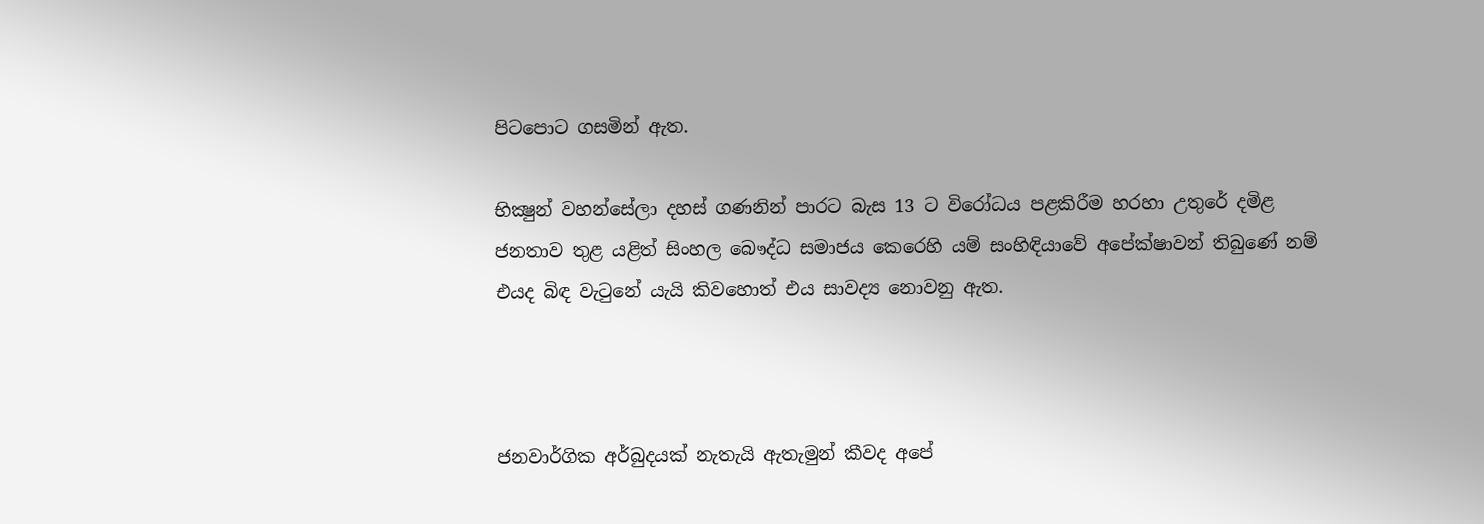පිටපොට ගසමින් ඇත.

භික්‍ෂුන් වහන්සේලා දහස් ගණනින් පාරට බැස 13 ට විරෝධය පළකිරීම හරහා උතුරේ දමිළ ජනතාව තුළ යළිත් සිංහල බෞද්ධ සමාජය කෙරෙහි යම් සංහිඳියාවේ අපේක්ෂාවන් තිබුණේ නම් එයද බිඳ වැටුනේ යැයි කිවහොත් එය සාවද්‍ය නොවනු ඇත.



ජනවාර්ගික අර්බුදයක් නැතැයි ඇතැමුන් කීවද අපේ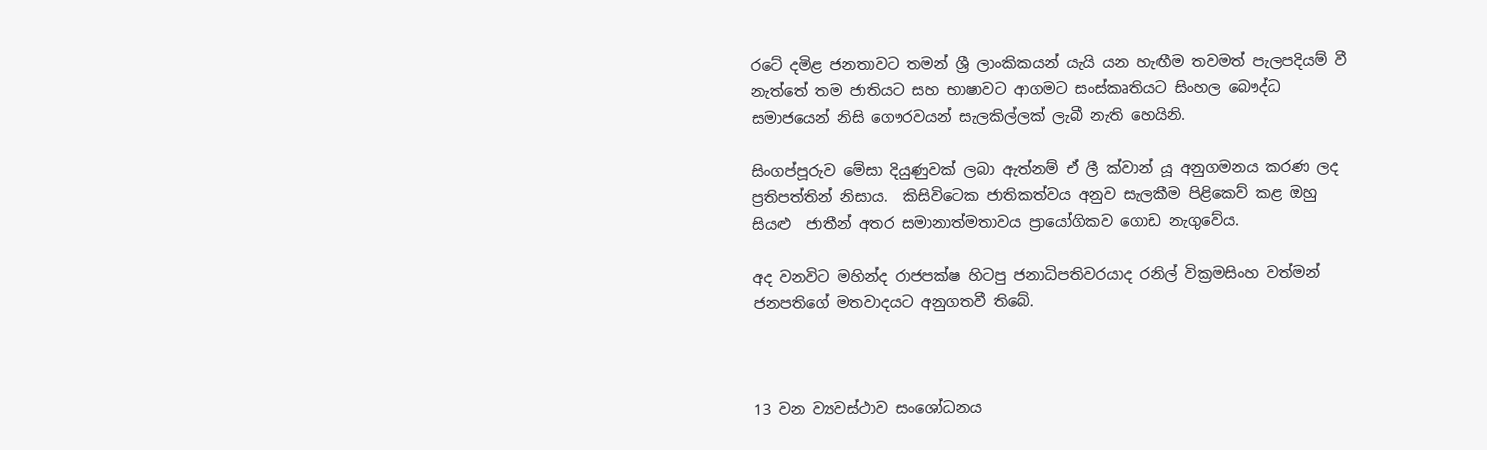රටේ දමිළ ජනතාවට තමන් ශ්‍රී ලාංකිකයන් යැයි යන හැඟීම තවමත් පැලපදියම් වී නැත්තේ තම ජාතියට සහ භාෂාවට ආගමට සංස්කෘතියට සිංහල බෞද්ධ සමාජයෙන් නිසි ගෞරවයන් සැලකිල්ලක් ලැබී නැති හෙයිනි.

සිංගප්පූරුව මේසා දියුණුවක් ලබා ඇත්නම් ඒ ලී ක්වාන් යූ අනුගමනය කරණ ලද ප්‍රතිපත්තින් නිසාය.  කිසිවිටෙක ජාතිකත්වය අනුව සැලකීම පිළිකෙව් කළ ඔහු සියළු  ජාතීන් අතර සමානාත්මතාවය ප්‍රායෝගිකව ගොඩ නැගුවේය.

අද වනවිට මහින්ද රාජපක්ෂ හිටපු ජනාධිපතිවරයාද රනිල් වික්‍රමසිංහ වත්මන් ජනපතිගේ මතවාදයට අනුගතවී තිබේ.



13 වන ව්‍යවස්ථාව සංශෝධනය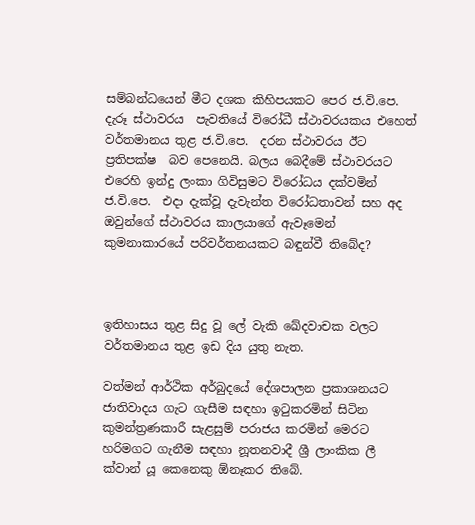සම්බන්ධයෙන් මීට දශක කිහිපයකට පෙර ජ.වි.පෙ. දැරූ ස්ථාවරය  පැවතියේ විරෝධී ස්ථාවරයකය එහෙත් වර්තමානය තුළ ජ.වි.පෙ.  දරන ස්ථාවරය ඊට ප්‍රතිපක්ෂ  බව පෙනෙයි. බලය බෙදීමේ ස්ථාවරයට එරෙහි ඉන්දු ලංකා ගිවිසුමට විරෝධය දක්වමින් ජ.වි.පෙ.  එදා දැක්වූ දැවැන්ත විරෝධතාවන් සහ අද ඔවුන්ගේ ස්ථාවරය කාලයාගේ ඇවෑමෙන් කුමනාකාරයේ පරිවර්තනයකට බඳුන්වී තිබේද?



ඉතිහාසය තුළ සිදු වූ ලේ වැකි ඛේදවාචක වලට වර්තමානය තුළ ඉඩ දිය යුතු නැත.

වත්මන් ආර්ථික අර්බුදයේ දේශපාලන ප්‍රකාශනයට ජාතිවාදය ගැට ගැසීම සඳහා ඉටුකරමින් සිටින කුමන්ත්‍රණකාරී සැළසුම් පරාජය කරමින් මෙරට හරිමගට ගැනීම සඳහා නූතනවාදී ශ්‍රී ලාංකික ලී ක්වාන් යූ කෙනෙකු ඕනෑකර තිබේ.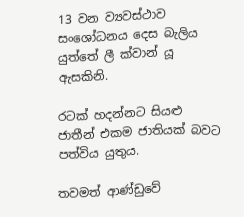13 වන ව්‍යවස්ථාව සංශෝධනය දෙස බැලිය යුත්තේ ලී ක්වාන් යූ ඇසකිනි.

රටක් හදන්නට සියළු ජාතීන් එකම ජාතියක් බවට පත්විය යුතුය.

තවමත් ආණ්ඩුවේ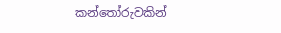කන්තෝරුවකින්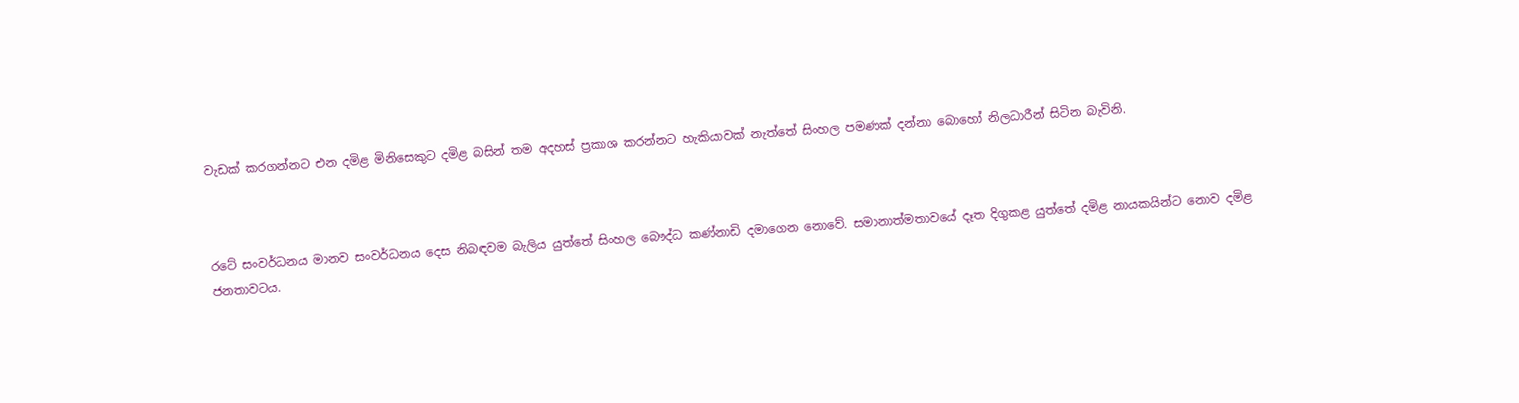වැඩක් කරගන්නට එන දමිළ මිනිසෙකුට දමිළ බසින් තම අදහස් ප්‍රකාශ කරන්නට හැකියාවක් නැත්තේ සිංහල පමණක් දන්නා බොහෝ නිලධාරීන් සිටින බැවිනි.



රටේ සංවර්ධනය මානව සංවර්ධනය දෙස නිබඳවම බැලිය යුත්තේ සිංහල බෞද්ධ කණ්නාඩි දමාගෙන නොවේ. සමානාත්මතාවයේ දෑත දිගුකළ යුත්තේ දමිළ නායකයින්ට නොව දමිළ ජනතාවටය.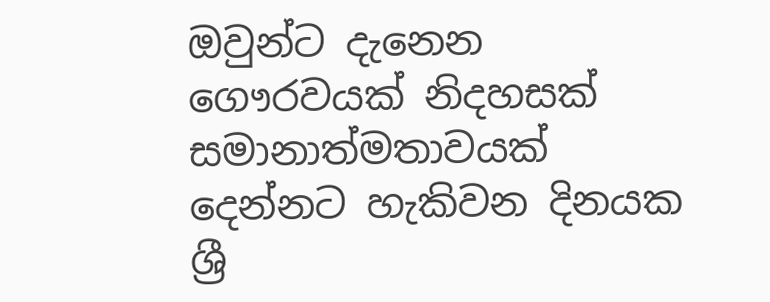ඔවුන්ට දැනෙන ගෞරවයක් නිදහසක් සමානාත්මතාවයක් දෙන්නට හැකිවන දිනයක ශ්‍රී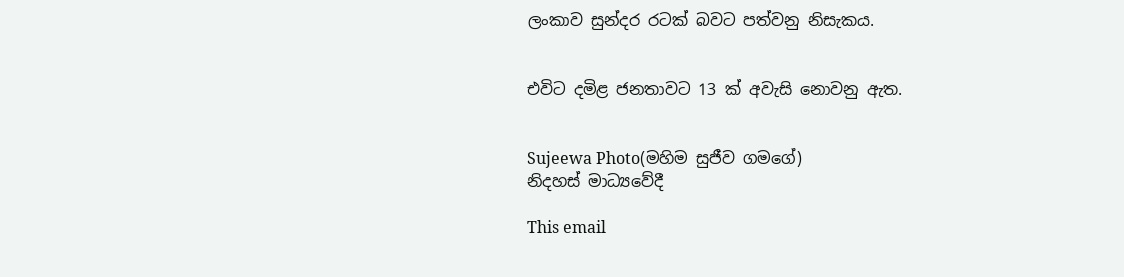ලංකාව සුන්දර රටක් බවට පත්වනු නිසැකය.


එවිට දමිළ ජනතාවට 13 ක් අවැසි නොවනු ඇත.


Sujeewa Photo(මහිම සුජීව ගමගේ)
නිදහස් මාධ්‍යවේදී

This email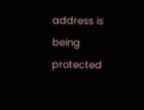address is being protected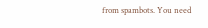from spambots. You need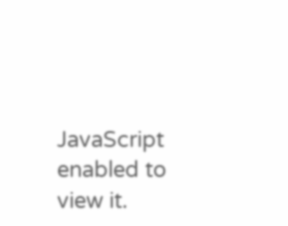JavaScript enabled to view it.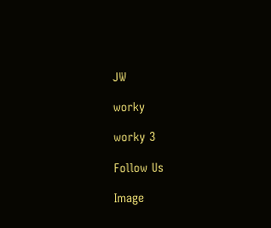JW

worky

worky 3

Follow Us

Image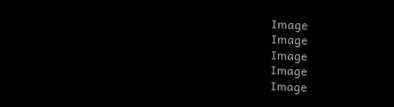Image
Image
Image
Image
Image